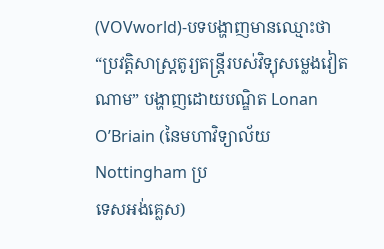(VOVworld)-បទបង្ហាញមានឈ្មោះថា “ប្រវត្តិសាស្ត្រតូរ្យតន្ត្រីរបស់វិទ្យុសម្លេងវៀត
ណាម” បង្ហាញដោយបណ្ឌិត Lonan O’Briain (នៃមហាវិទ្យាល័យ Nottingham ប្រ
ទេសអង់គ្លេស)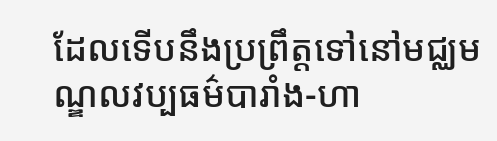ដែលទើបនឹងប្រព្រឹត្តទៅនៅមជ្ឈមណ្ឌលវប្បធម៌បារាំង-ហា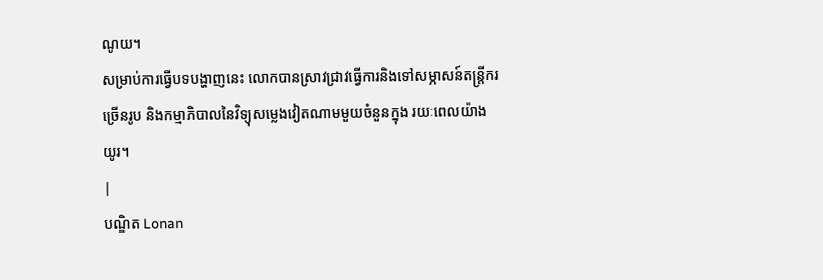ណូយ។
សម្រាប់ការធ្វើបទបង្ហាញនេះ លោកបានស្រាវជ្រាវធ្វើការនិងទៅសម្ភាសន៍តន្ត្រីករ
ច្រើនរូប និងកម្មាភិបាលនៃវិទ្យុសម្លេងវៀតណាមមួយចំនួនក្នុង រយៈពេលយ៉ាង
យូរ។
|
បណ្ឌិត Lonan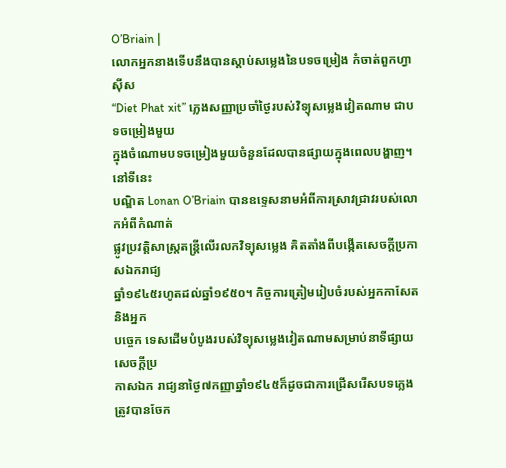O’Briain |
លោកអ្នកនាងទើបនឹងបានស្តាប់សម្លេងនៃបទចម្រៀង កំចាត់ពួកហ្វាស៊ីស
“Diet Phat xit” ភ្លេងសញ្ញាប្រចាំថ្ងៃរបស់វិទ្យុសម្លេងវៀតណាម ជាបទចម្រៀងមួយ
ក្នុងចំណោមបទចម្រៀងមួយចំនួនដែលបានផ្សាយក្នុងពេលបង្ហាញ។នៅទីនេះ
បណ្ឌិត Lonan O’Briain បានឧទ្ទេសនាមអំពីការស្រាវជ្រាវរបស់លោកអំពីកំណាត់
ផ្លូវប្រវត្តិសាស្ត្រតន្ត្រីលើរលកវិទ្យុសម្លេង គិតតាំងពីបង្កើតសេចក្តីប្រកាសឯករាជ្យ
ឆ្នាំ១៩៤៥រហូតដល់ឆ្នាំ១៩៥០។ កិច្ចការត្រៀមរៀបចំរបស់អ្នកកាសែតនិងអ្នក
បច្ចេក ទេសដើមបំបូងរបស់វិទ្យុសម្លេងវៀតណាមសម្រាប់នាទីផ្សាយសេចក្តីប្រ
កាសឯក រាជ្យនាថ្ងៃ៧កញ្ញាឆ្នាំ១៩៤៥ក៏ដូចជាការជ្រើសរើសបទភ្លេងត្រូវបានចែក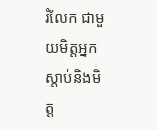រំលែក ជាមួយមិត្តអ្នកស្តាប់និងមិត្ត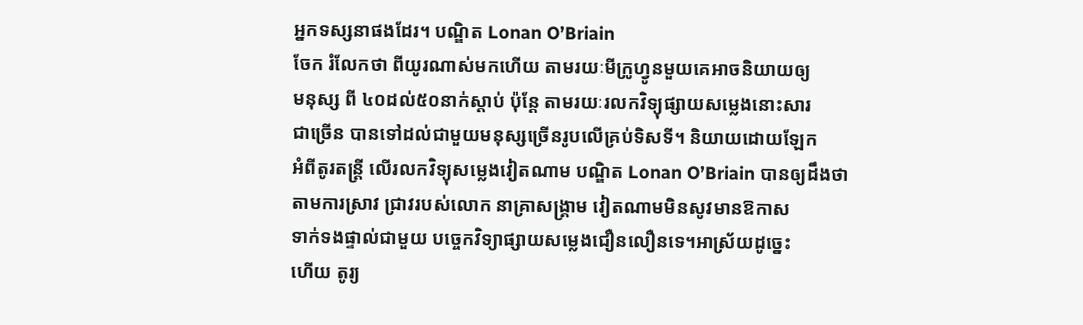អ្នកទស្សនាផងដែរ។ បណ្ឌិត Lonan O’Briain
ចែក រំលែកថា ពីយូរណាស់មកហើយ តាមរយៈមីក្រូហ្វូនមួយគេអាចនិយាយឲ្យ
មនុស្ស ពី ៤០ដល់៥០នាក់ស្តាប់ ប៉ុន្តែ តាមរយៈរលកវិទ្យុផ្សាយសម្លេងនោះសារ
ជាច្រើន បានទៅដល់ជាមួយមនុស្សច្រើនរូបលើគ្រប់ទិសទី។ និយាយដោយឡែក
អំពីតូរតន្ត្រី លើរលកវិទ្យុសម្លេងវៀតណាម បណ្ឌិត Lonan O’Briain បានឲ្យដឹងថា
តាមការស្រាវ ជ្រាវរបស់លោក នាគ្រាសង្គ្រាម វៀតណាមមិនសូវមានឱកាស
ទាក់ទងផ្ទាល់ជាមួយ បច្ចេកវិទ្យាផ្សាយសម្លេងជឿនលឿនទេ។អាស្រ័យដូច្នេះ
ហើយ តូរ្យ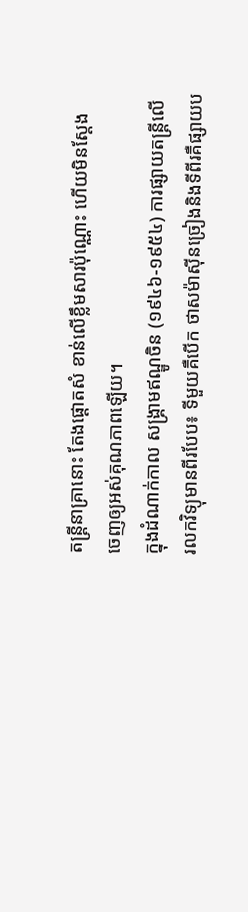តន្ត្រីនាគ្រានោះ តែងផ្តោតសំ ខាន់លើខ្លឹមសារប៉ុណ្ណោះ ហើយមិនស្តែង
ចេញឲ្យអស់គុណភាពឡើយ។
ក្នុងដំណាក់កាល សង្គ្រាមឥណ្ឌូចិន (១៩៤៦-១៩៥៤) ការផ្សាយតន្ត្រីលើ
រលកវិទ្យុមានពីរបែប៖ ទីមួយគឺបើក ថាសម៉ាស៊ីនច្រៀងនិងទីពីរគឺផ្សាយប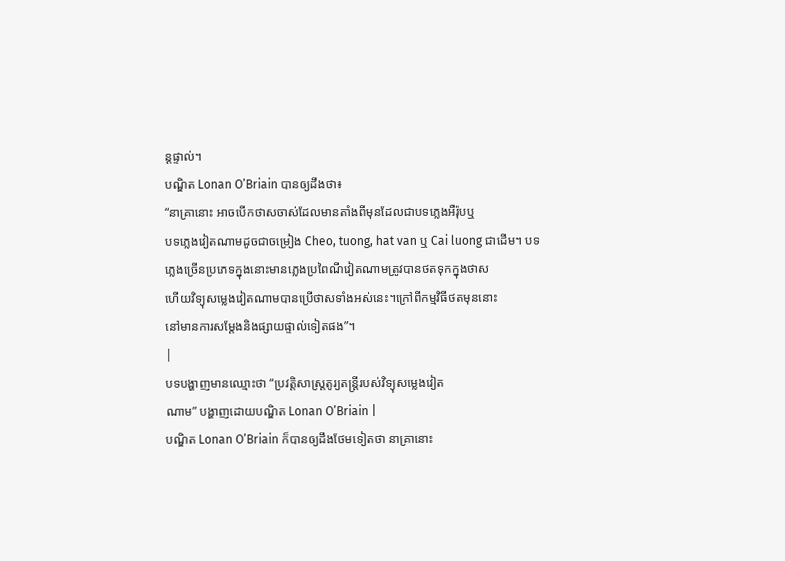ន្តផ្ទាល់។
បណ្ឌិត Lonan O’Briain បានឲ្យដឹងថា៖
“នាគ្រានោះ អាចបើកថាសចាស់ដែលមានតាំងពីមុនដែលជាបទភ្លេងអឺរ៉ុបឬ
បទភ្លេងវៀតណាមដូចជាចម្រៀង Cheo, tuong, hat van ឬ Cai luong ជាដើម។ បទ
ភ្លេងច្រើនប្រភេទក្នុងនោះមានភ្លេងប្រពៃណីវៀតណាមត្រូវបានថតទុកក្នុងថាស
ហើយវិទ្យុសម្លេងវៀតណាមបានប្រើថាសទាំងអស់នេះ។ក្រៅពីកម្មវិធីថតមុននោះ
នៅមានការសម្តែងនិងផ្សាយផ្ទាល់ទៀតផង”។
|
បទបង្ហាញមានឈ្មោះថា “ប្រវត្តិសាស្ត្រតូរ្យតន្ត្រីរបស់វិទ្យុសម្លេងវៀត
ណាម” បង្ហាញដោយបណ្ឌិត Lonan O’Briain |
បណ្ឌិត Lonan O’Briain ក៏បានឲ្យដឹងថែមទៀតថា នាគ្រានោះ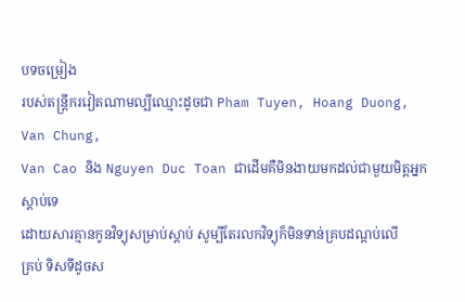បទចម្រៀង
របស់តន្ត្រីករវៀតណាមល្បីឈ្មោះដូចជា Pham Tuyen, Hoang Duong, Van Chung,
Van Cao និង Nguyen Duc Toan ជាដើមគឺមិនងាយមកដល់ជាមួយមិត្តអ្នកស្តាប់ទេ
ដោយសារគ្មានកូនវិទ្យុសម្រាប់ស្តាប់ សូម្បីតែរលកវិទ្យុក៏មិនទាន់គ្របដណ្តប់លើ
គ្រប់ ទិសទីដូចស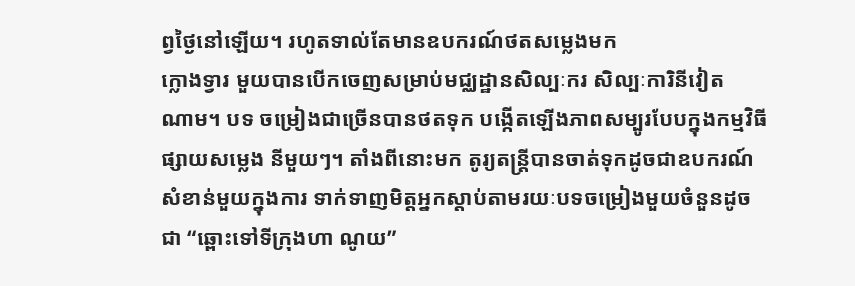ព្វថ្ងៃនៅឡើយ។ រហូតទាល់តែមានឧបករណ៍ថតសម្លេងមក
ក្លោងទ្វារ មួយបានបើកចេញសម្រាប់មជ្ឈដ្ឋានសិល្បៈករ សិល្បៈការិនីវៀត
ណាម។ បទ ចម្រៀងជាច្រើនបានថតទុក បង្កើតឡើងភាពសម្បូរបែបក្នុងកម្មវិធី
ផ្សាយសម្លេង នីមួយៗ។ តាំងពីនោះមក តូរ្យតន្ត្រីបានចាត់ទុកដូចជាឧបករណ៍
សំខាន់មួយក្នុងការ ទាក់ទាញមិត្តអ្នកស្តាប់តាមរយៈបទចម្រៀងមួយចំនួនដូច
ជា “ឆ្ពោះទៅទីក្រុងហា ណូយ”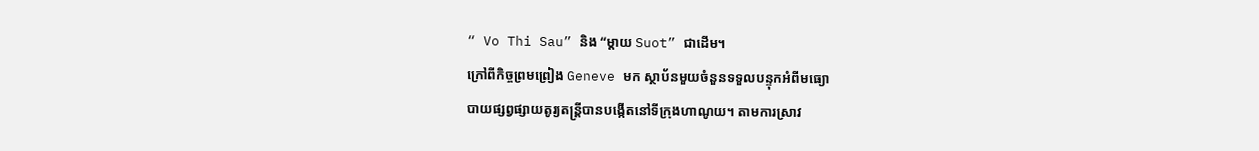“ Vo Thi Sau” និង “ម្តាយ Suot” ជាដើម។
ក្រៅពីកិច្ចព្រមព្រៀង Geneve មក ស្ថាប័នមួយចំនួនទទួលបន្ទុកអំពីមធ្យោ
បាយផ្សព្វផ្សាយតូរ្យតន្ត្រីបានបង្កើតនៅទីក្រុងហាណូយ។ តាមការស្រាវ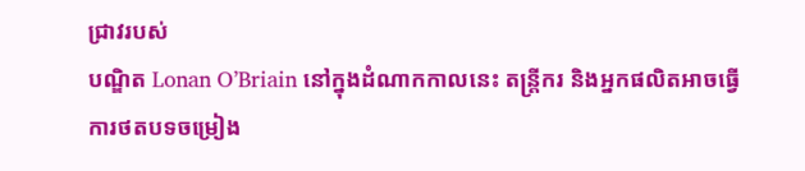ជ្រាវរបស់
បណ្ឌិត Lonan O’Briain នៅក្នុងដំណាកកាលនេះ តន្ត្រីករ និងអ្នកផលិតអាចធ្វើ
ការថតបទចម្រៀង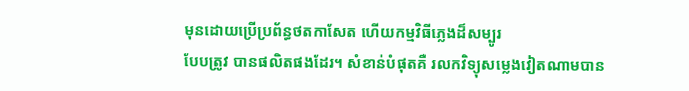មុនដោយប្រើប្រព័ន្ធថតកាសែត ហើយកម្មវិធីភ្លេងដ៏សម្បូរ
បែបត្រូវ បានផលិតផងដែរ។ សំខាន់បំផុតគឺ រលកវិទ្យុសម្លេងវៀតណាមបាន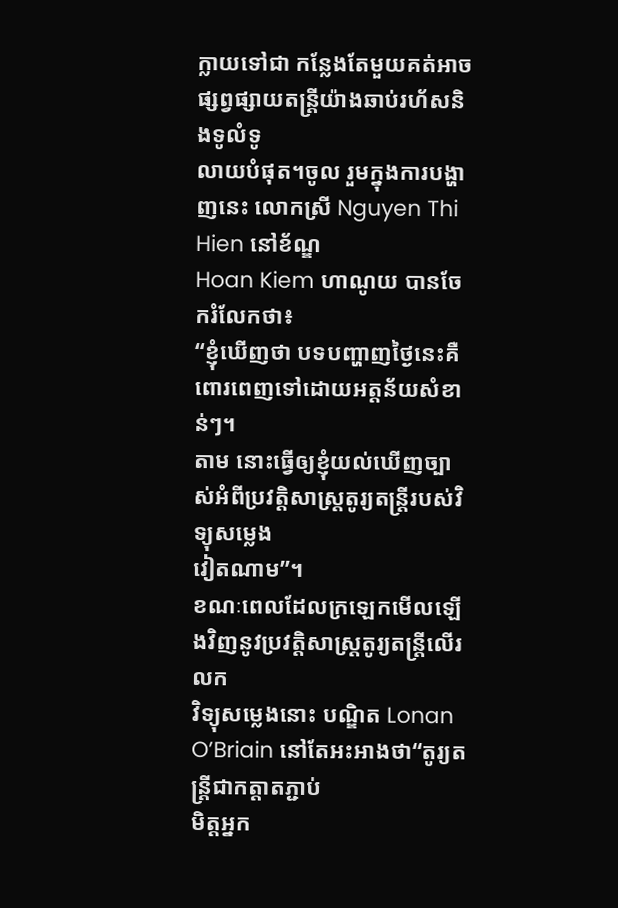ក្លាយទៅជា កន្លែងតែមួយគត់អាចផ្សព្វផ្សាយតន្ត្រីយ៉ាងឆាប់រហ័សនិងទូលំទូ
លាយបំផុត។ចូល រួមក្នុងការបង្ហាញនេះ លោកស្រី Nguyen Thi Hien នៅខ័ណ្ឌ
Hoan Kiem ហាណូយ បានចែករំលែកថា៖
“ខ្ញុំឃើញថា បទបញ្ហាញថ្ងៃនេះគឺពោរពេញទៅដោយអត្តន័យសំខាន់ៗ។
តាម នោះធ្វើឲ្យខ្ញុំយល់ឃើញច្បាស់អំពីប្រវត្តិសាស្ត្រតូរ្យតន្ត្រីរបស់វិទ្យុសម្លេង
វៀតណាម”។
ខណៈពេលដែលក្រឡេកមើលឡើងវិញនូវប្រវត្តិសាស្ត្រតូរ្យតន្ត្រីលើរលក
វិទ្យុសម្លេងនោះ បណ្ឌិត Lonan O’Briain នៅតែអះអាងថា“តូរ្យតន្ត្រីជាកត្តាតភ្ជាប់
មិត្តអ្នក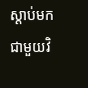ស្តាប់មកជាមួយវិ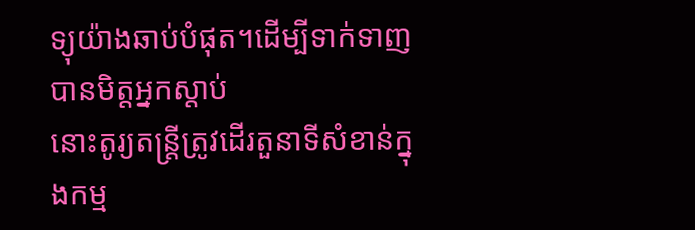ទ្យុយ៉ាងឆាប់បំផុត។ដើម្បីទាក់ទាញបានមិត្តអ្នកស្តាប់
នោះតូរ្យតន្ត្រីត្រូវដើរតួនាទីសំខាន់ក្នុងកម្ម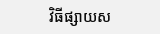វិធីផ្សាយស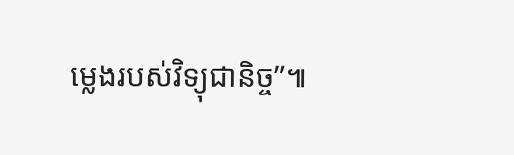ម្លេងរបស់វិទ្យុជានិច្ច”៕